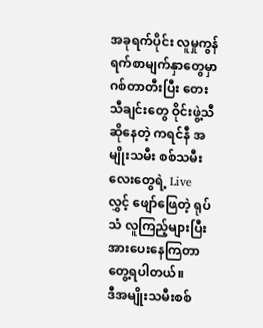အခုရက်ပိုင်း လူမှုကွန်ရက်စာမျက်နှာတွေမှာ ဂစ်တာတီးပြီး တေးသီချင်းတွေ ဝိုင်းဖွဲ့သီဆိုနေတဲ့ ကရင်နီ အမျိုးသမီး စစ်သမီးလေးတွေရဲ့ Live လွှင့် ဖျော်ဖြေတဲ့ ရုပ်သံ လူကြည့်များပြီး အားပေးနေကြတာ တွေ့ရပါတယ်။
ဒီအမျိုးသမီးစစ်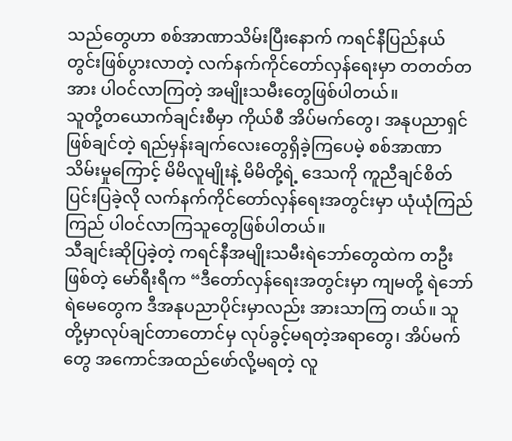သည်တွေဟာ စစ်အာဏာသိမ်းပြီးနောက် ကရင်နီပြည်နယ်တွင်းဖြစ်ပွားလာတဲ့ လက်နက်ကိုင်တော်လှန်ရေးမှာ တတတ်တအား ပါဝင်လာကြတဲ့ အမျိုးသမီးတွေဖြစ်ပါတယ်။
သူတို့တယောက်ချင်းစီမှာ ကိုယ်စီ အိပ်မက်တွေ၊ အနုပညာရှင်ဖြစ်ချင်တဲ့ ရည်မှန်းချက်လေးတွေရှိခဲ့ကြပေမဲ့ စစ်အာဏာသိမ်းမှုကြောင့် မိမိလူမျိုးနဲ့ မိမိတို့ရဲ့ ဒေသကို ကူညီချင်စိတ်ပြင်းပြခဲ့လို လက်နက်ကိုင်တော်လှန်ရေးအတွင်းမှာ ယုံယုံကြည်ကြည် ပါဝင်လာကြသူတွေဖြစ်ပါတယ်။
သီချင်းဆိုပြခဲ့တဲ့ ကရင်နီအမျိုးသမီးရဲဘော်တွေထဲက တဦးဖြစ်တဲ့ မော်ရီးရီက “ဒီတော်လှန်ရေးအတွင်းမှာ ကျမတို့ ရဲဘော် ရဲမေတွေက ဒီအနုပညာပိုင်းမှာလည်း အားသာကြ တယ်။ သူတို့မှာလုပ်ချင်တာတောင်မှ လုပ်ခွင့်မရတဲ့အရာတွေ၊ အိပ်မက်တွေ အကောင်အထည်ဖော်လို့မရတဲ့ လူ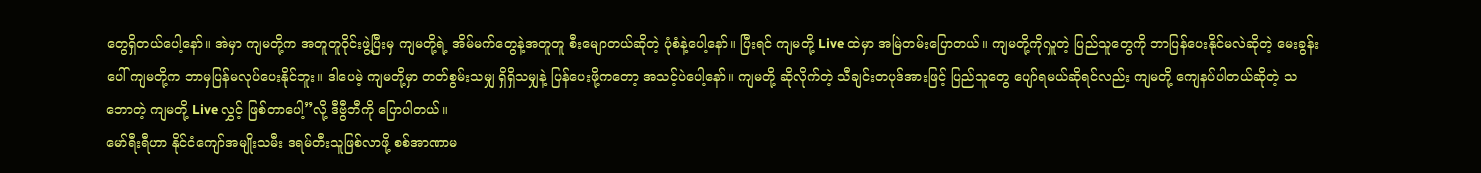တွေရှိတယ်ပေါ့နော်။ အဲမှာ ကျမတို့က အတူတူဝိုင်းဖွဲ့ပြီးမှ ကျမတို့ရဲ့ အိမ်မက်တွေနဲ့အတူတူ စီးမျောတယ်ဆိုတဲ့ ပုံစံနဲ့ပေါ့နော်။ ပြီးရင် ကျမတို့ Live ထဲမှာ အမြဲတမ်းပြောတယ်။ ကျမတို့ကိုလှူတဲ့ ပြည်သူတွေကို ဘာပြန်ပေးနိုင်မလဲဆိုတဲ့ မေးခွန်းပေါ် ကျမတို့က ဘာမှပြန်မလုပ်ပေးနိုင်ဘူး။ ဒါပေမဲ့ ကျမတို့မှာ တတ်စွမ်းသမျှ ရှိရှိသမျှနဲ့ ပြန်ပေးဖို့ကတော့ အသင့်ပဲပေါ့နော်။ ကျမတို့ ဆိုလိုက်တဲ့ သီချင်းတပုဒ်အားဖြင့် ပြည်သူတွေ ပျော်ရမယ်ဆိုရင်လည်း ကျမတို့ ကျေနပ်ပါတယ်ဆိုတဲ့ သဘောတဲ့ ကျမတို့ Live လွှင့် ဖြစ်တာပေါ့”လို့ ဒီဗွီဘီကို ပြောပါတယ်။
မော်ရီးရီဟာ နိုင်ငံကျော်အမျိုးသမီး ဒရမ်တီးသူဖြစ်လာဖို့ စစ်အာဏာမ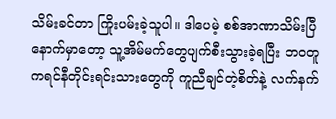သိမ်းခင်တာ ကြိုးပမ်းခဲ့သူပါ။ ဒါပေမဲ့ စစ်အာဏာသိမ်းပြီနောက်မှာတော့ သူ့အိမ်မက်တွေပျက်စီးသွားခဲ့ရပြီး ဘဝတူ ကရင်နီတိုင်းရင်းသားတွေကို ကူညီချင်တဲ့စိတ်နဲ့ လက်နက်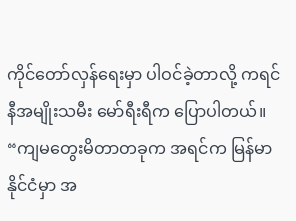ကိုင်တော်လှန်ရေးမှာ ပါဝင်ခဲ့တာလို့ ကရင်နီအမျိုးသမီး မော်ရီးရီက ပြောပါတယ်။
“ကျမတွေးမိတာတခုက အရင်က မြန်မာနိုင်ငံမှာ အ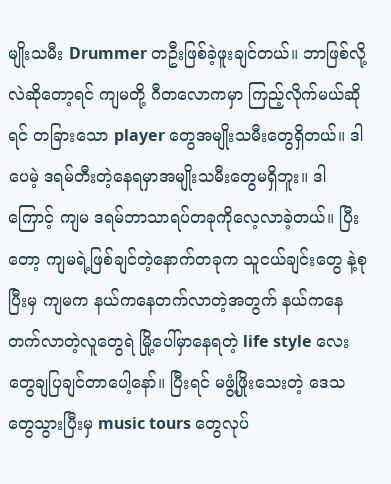မျိုးသမီး Drummer တဦးဖြစ်ခဲ့ဖူးချင်တယ်။ ဘာဖြစ်လို့လဲဆိုတော့ရင် ကျမတို့ ဂီတလောကမှာ ကြည့်လိုက်မယ်ဆိုရင် တခြားသော player တွေအမျိုးသမီးတွေရှိတယ်။ ဒါပေမဲ့ ဒရမ်တီးတဲ့နေရမှာအမျိုးသမီးတွေမရှိဘူး။ ဒါကြောင့် ကျမ ဒရမ်ဘာသာရပ်တခုကိုလေ့လာခဲ့တယ်။ ပြီးတော့ ကျမရဲ့ဖြစ်ချင်တဲ့နောက်တခုက သူငယ်ချင်းတွေ နဲ့စုပြီးမှ ကျမက နယ်ကနေတက်လာတဲ့အတွက် နယ်ကနေတက်လာတဲ့လူတွေရဲ မြို့ပေါ်မှာနေရတဲ့ life style လေးတွေချပြချင်တာပေါ့နော်။ ပြီးရင် မဖွံ့ဖြိုးသေးတဲ့ ဒေသတွေသွားပြီးမှ music tours တွေလုပ်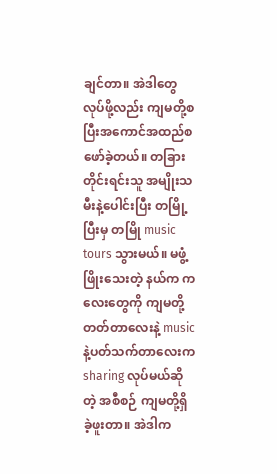ချင်တာ။ အဲဒါတွေ လုပ်ဖို့လည်း ကျမတို့စပြီးအကောင်အထည်စဖော်ခဲ့တယ်။ တခြားတိုင်းရင်းသူ အမျိုးသမီးနဲ့ပေါင်းပြီး တမြို့ပြီးမှ တမြို music tours သွားမယ်။ မဖွံ့ဖြိုးသေးတဲ့ နယ်က ကလေးတွေကို ကျမတို့တတ်တာလေးနဲ့ music နဲ့ပတ်သက်တာလေးက sharing လုပ်မယ်ဆိုတဲ့ အစီစဉ် ကျမတို့ရှိခဲ့ဖူးတာ။ အဲဒါက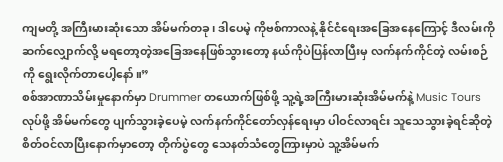ကျမတို့ အကြီးမားဆုံးသော အိမ်မက်တခု၊ ဒါပေမဲ့ ကိုဗစ်ကာလနဲ့ နိုင်ငံရေးအခြေအနေကြောင့် ဒီလမ်းကို ဆက်လျှောက်လို့ မရတော့တဲ့အခြေအနေဖြစ်သွားတော့ နယ်ကိုပဲပြန်လာပြီးမှ လက်နက်ကိုင်တဲ့ လမ်းစဉ်ကို ရွေးလိုက်တာပေါ့နော်။”
စစ်အာဏာသိမ်းမှုနောက်မှာ Drummer တယောက်ဖြစ်ဖို့ သူ့ရဲ့အကြီးမားဆုံးအိမ်မက်နဲ့ Music Tours လုပ်ဖို့ အိမ်မက်တွေ ပျက်သွားခဲ့ပေမဲ့ လက်နက်ကိုင်တော်လှန်ရေးမှာ ပါဝင်လာရင်း သူသေသွားခဲ့ရင်ဆိုတဲ့ စိတ်ဝင်လာပြီးနောက်မှာတော့ တိုက်ပွဲတွေ သေနတ်သံတွေကြားမှာပဲ သူ့အိမ်မက်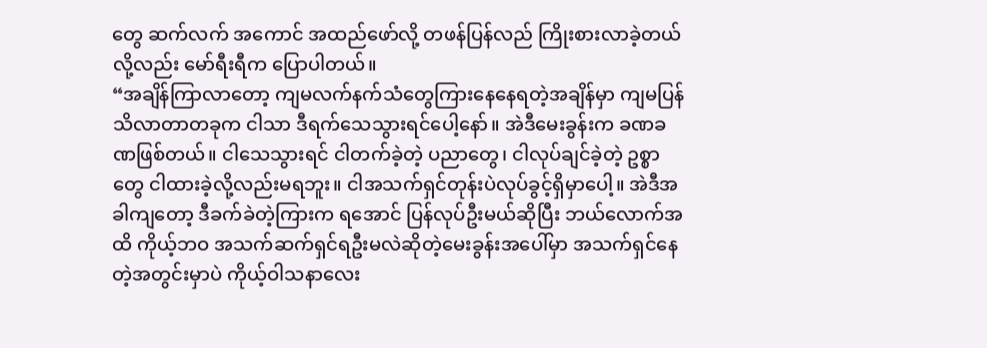တွေ ဆက်လက် အကောင် အထည်ဖော်လို့ တဖန်ပြန်လည် ကြိုးစားလာခဲ့တယ်လို့လည်း မော်ရီးရီက ပြောပါတယ်။
“အချိန်ကြာလာတော့ ကျမလက်နက်သံတွေကြားနေနေရတဲ့အချိန်မှာ ကျမပြန်သိလာတာတခုက ငါသာ ဒီရက်သေသွားရင်ပေါ့နော်။ အဲဒီမေးခွန်းက ခဏခဏဖြစ်တယ်။ ငါသေသွားရင် ငါတက်ခဲ့တဲ့ ပညာတွေ၊ ငါလုပ်ချင်ခဲ့တဲ့ ဥစ္စာတွေ ငါထားခဲ့လို့လည်းမရဘူး။ ငါအသက်ရှင်တုန်းပဲလုပ်ခွင့်ရှိမှာပေါ့။ အဲဒီအခါကျတော့ ဒီခက်ခဲတဲ့ကြားက ရအောင် ပြန်လုပ်ဦးမယ်ဆိုပြီး ဘယ်လောက်အထိ ကိုယ့်ဘဝ အသက်ဆက်ရှင်ရဦးမလဲဆိုတဲ့မေးခွန်းအပေါ်မှာ အသက်ရှင်နေတဲ့အတွင်းမှာပဲ ကိုယ့်ဝါသနာလေး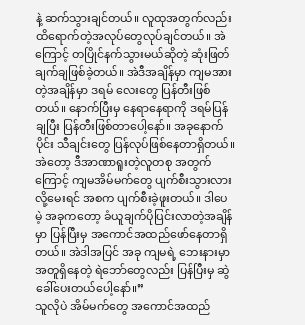နဲ့ ဆက်သွားချင်တယ်။ လူထုအတွက်လည်း ထိရောက်တဲ့အလုပ်တွေလုပ်ချင်တယ်။ အဲကြောင့် တပြိုင်နက်သွားမယ်ဆိုတဲ့ ဆုံးဖြတ်ချက်ချဖြစ်ခဲ့တယ်။ အဲဒီအချိန်မှာ ကျမအားတဲ့အချိန်မှာ ဒရမ် လေးတွေ ပြန်တီးဖြစ်တယ်။ နောက်ပြီးမှ နေရာနေရာကို ဒရမ်ပြန်ချပြီး ပြန်တီးဖြစ်တာပေါ့နော်။ အခုနောက်ပိုင်း သီချင်းတွေ ပြန်လုပ်ဖြစ်နေတာရှိတယ်။ အဲတော့ ဒီအာဏာရူးတဲ့လူတစု အတွက်ကြောင့် ကျမအိမ်မက်တွေ ပျက်စီးသွားလားလို့မေးရင် အစက ပျက်စီးခဲ့ဖူးတယ်။ ဒါပေမဲ့ အခုကတော့ ခံယူချက်ပိုပြင်းလာတဲ့အချိန်မှာ ပြန်ပြီးမှ အကောင်အထည်ဖော်နေတာရှိတယ်။ အဲဒါအပြင် အခု ကျမရဲ့ ဘေးနားမှာ အတူရှိနေတဲ့ ရဲဘော်တွေလည်း ပြန်ပြီးမှ ဆွဲခေါ်ပေးတယ်ပေါ့နော်။”
သူလိုပဲ အိမ်မက်တွေ အကောင်အထည်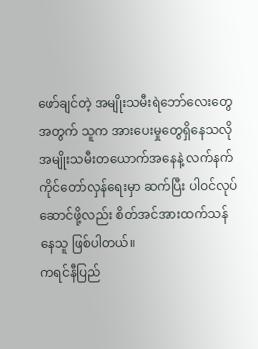ဖော်ချင်တဲ့ အမျိုးသမီးရဲဘော်လေးတွေအတွက် သူက အားပေးမှုတွေရှိနေသလို အမျိုးသမီးတယောက်အနေနဲ့ လက်နက်ကိုင်တော်လှန်ရေးမှာ ဆက်ပြီး ပါဝင်လုပ်ဆောင်ဖို့လည်း စိတ်အင်အားထက်သန်နေသူ ဖြစ်ပါတယ်။
ကရင်နီပြည်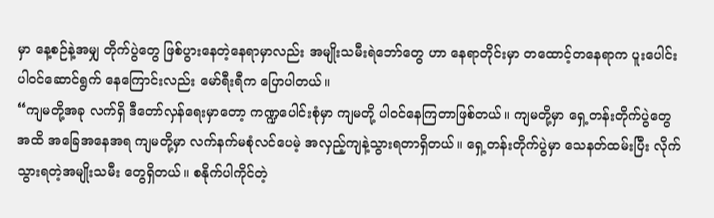မှာ နေ့စဉ်နဲ့အမျှ တိုက်ပွဲတွေ ဖြစ်ပွားနေတဲ့နေရာမှာလည်း အမျိုးသမီးရဲဘော်တွေ ဟာ နေရာတိုင်းမှာ တထောင့်တနေရာက ပူးပေါင်းပါဝင်ဆောင်ရွက် နေကြောင်းလည်း မော်ရီးရီက ပြောပါတယ်။
“ကျမတို့အခု လက်ရှိ ဒီတော်လှန်ရေးမှာတော့ ကဏ္ဍပေါင်းစုံမှာ ကျမတို့ ပါဝင်နေကြတာဖြစ်တယ်။ ကျမတို့မှာ ရှေ့တန်းတိုက်ပွဲတွေအထိ အခြေအနေအရ ကျမတို့မှာ လက်နက်မစုံလင်ပေမဲ့ အလှည့်ကျနဲ့သွားရတာရှိတယ်။ ရှေ့တန်းတိုက်ပွဲမှာ သေနတ်ထမ်းပြီး လိုက်သွားရတဲ့အမျိုးသမီး တွေရှိတယ်။ စနိုက်ပါကိုင်တဲ့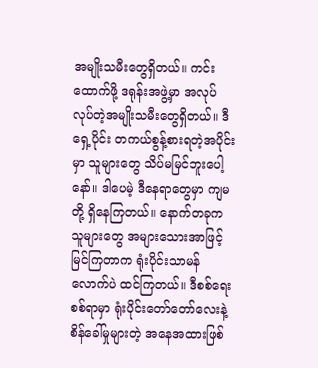အမျိုးသမီးတွေရှိတယ်။ ကင်းထောက်ဖို့ ဒရုန်းအဖွဲ့မှာ အလုပ်လုပ်တဲ့အမျိုးသမီးတွေရှိတယ်။ ဒီရှေ့ပိုင်း တကယ်စွန့်စားရတဲ့အပိုင်းမှာ သူများတွေ သိပ်မမြင်ဘူးပေါ့နော်။ ဒါပေမဲ့ ဒီနေရာတွေမှာ ကျမတို့ ရှိနေကြတယ်။ နောက်တခုက သူများတွေ အများသေားအာဖြင့် မြင်ကြတာက ရုံးပိုင်းသာမန်လောက်ပဲ ထင်ကြတယ်။ ဒီစစ်ရေးစစ်ရာမှာ ရုံးပိုင်းတော်တော်လေးနဲ့ စိန်ခေါ်မှုများတဲ့ အနေအထားဖြစ်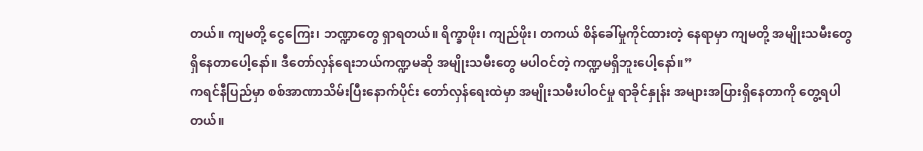တယ်။ ကျမတို့ ငွေကြေး၊ ဘဏ္ဍာတွေ ရှာရတယ်။ ရိက္ခာဖိုး၊ ကျည်ဖိုး၊ တကယ် စိန်ခေါ်မှုကိုင်ထားတဲ့ နေရာမှာ ကျမတို့ အမျိုးသမီးတွေရှိနေတာပေါ့နော်။ ဒီတော်လှန်ရေးဘယ်ကဏ္ဍမဆို အမျိုးသမီးတွေ မပါဝင်တဲ့ ကဏ္ဍမရှိဘူးပေါ့နော်။”
ကရင်နီပြည်မှာ စစ်အာဏာသိမ်းပြီးနောက်ပိုင်း တော်လှန်ရေးထဲမှာ အမျိုးသမီးပါဝင်မှု ရာခိုင်နှုန်း အများအပြားရှိနေတာကို တွေ့ရပါတယ်။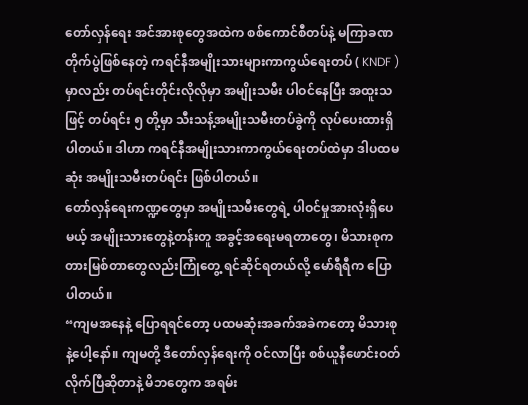တော်လှန်ရေး အင်အားစုတွေအထဲက စစ်ကောင်စီတပ်နဲ့ မကြာခဏ တိုက်ပွဲဖြစ်နေတဲ့ ကရင်နီအမျိုးသားများကာကွယ်ရေးတပ် ( KNDF ) မှာလည်း တပ်ရင်းတိုင်းလိုလိုမှာ အမျိုးသမီး ပါဝင်နေပြီး အထူးသဖြင့် တပ်ရင်း ၅ တို့မှာ သီးသန့်အမျိုးသမီးတပ်ခွဲကို လုပ်ပေးထားရှိပါတယ်။ ဒါဟာ ကရင်နီအမျိုးသားကာကွယ်ရေးတပ်ထဲမှာ ဒါပထမဆုံး အမျိုးသမီးတပ်ရင်း ဖြစ်ပါတယ်။
တော်လှန်ရေးကဏ္ဍတွေမှာ အမျိုးသမီးတွေရဲ့ ပါဝင်မှုအားလုံးရှိပေမယ့် အမျိုးသားတွေနဲ့တန်းတူ အခွင့်အရေးမရတာတွေ၊ မိသားစုက တားမြစ်တာတွေလည်းကြုံတွေ့ ရင်ဆိုင်ရတယ်လို့ မော်ရီရီက ပြောပါတယ်။
“ကျမအနေနဲ့ ပြောရရင်တော့ ပထမဆုံးအခက်အခဲကတော့ မိသားစုနဲ့ပေါ့နော်။ ကျမတို့ ဒီတော်လှန်ရေးကို ဝင်လာပြီး စစ်ယူနီဖောင်းဝတ်လိုက်ပြီဆိုတာနဲ့ မိဘတွေက အရမ်း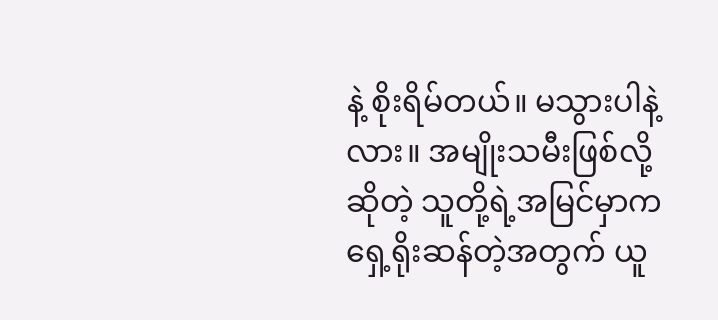နဲ့ စိုးရိမ်တယ်။ မသွားပါနဲ့လား။ အမျိုးသမီးဖြစ်လို့ဆိုတဲ့ သူတို့ရဲ့အမြင်မှာက ရှေ့ရိုးဆန်တဲ့အတွက် ယူ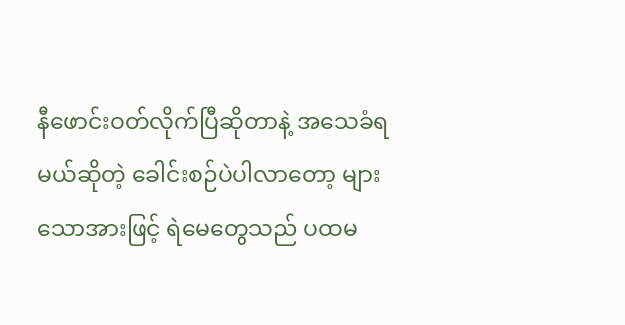နီဖောင်းဝတ်လိုက်ပြီဆိုတာနဲ့ အသေခံရမယ်ဆိုတဲ့ ခေါင်းစဉ်ပဲပါလာတော့ များသောအားဖြင့် ရဲမေတွေသည် ပထမ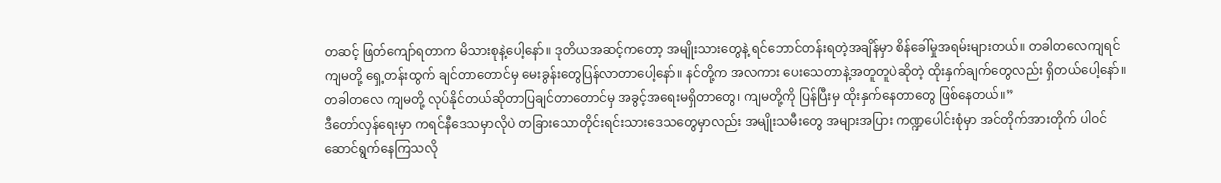တဆင့် ဖြတ်ကျော်ရတာက မိသားစုနဲ့ပေါ့နော်။ ဒုတိယအဆင့်ကတော့ အမျိုးသားတွေနဲ့ ရင်ဘောင်တန်းရတဲ့အချိန်မှာ စိန်ခေါ်မှုအရမ်းများတယ်။ တခါတလေကျရင် ကျမတို့ ရှေ့တန်းထွက် ချင်တာတောင်မှ မေးခွန်းတွေပြန်လာတာပေါ့နော်။ နင်တို့က အလကား ပေးသေတာနဲ့အတူတူပဲဆိုတဲ့ ထိုးနှက်ချက်တွေလည်း ရှိတယ်ပေါ့နော်။ တခါတလေ ကျမတို့ လုပ်နိုင်တယ်ဆိုတာပြချင်တာတောင်မှ အခွင့်အရေးမရှိတာတွေ၊ ကျမတို့ကို ပြန်ပြီးမှ ထိုးနှက်နေတာတွေ ဖြစ်နေတယ်။”
ဒီတော်လှန်ရေးမှာ ကရင်နီဒေသမှာလိုပဲ တခြားသောတိုင်းရင်းသားဒေသတွေမှာလည်း အမျိုးသမီးတွေ အများအပြား ကဏ္ဍပေါင်းစုံမှာ အင်တိုက်အားတိုက် ပါဝင်ဆောင်ရွက်နေကြသလို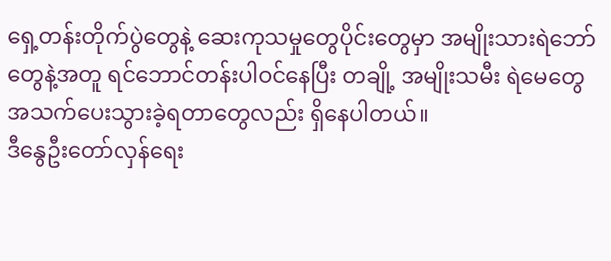ရှေ့တန်းတိုက်ပွဲတွေနဲ့ ဆေးကုသမှုတွေပိုင်းတွေမှာ အမျိုးသားရဲဘော်တွေနဲ့အတူ ရင်ဘောင်တန်းပါဝင်နေပြီး တချို့ အမျိုးသမီး ရဲမေတွေ အသက်ပေးသွားခဲ့ရတာတွေလည်း ရှိနေပါတယ်။
ဒီနွေဦးတော်လှန်ရေး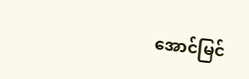အောင်မြင်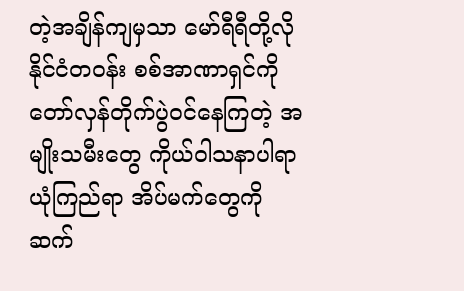တဲ့အချိန်ကျမှသာ မော်ရီရီတို့လို နိုင်ငံတဝန်း စစ်အာဏာရှင်ကို တော်လှန်တိုက်ပွဲဝင်နေကြတဲ့ အမျိုးသမီးတွေ ကိုယ်ဝါသနာပါရာ ယုံကြည်ရာ အိပ်မက်တွေကို ဆက်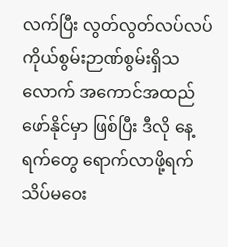လက်ပြီး လွတ်လွတ်လပ်လပ် ကိုယ်စွမ်းဉာဏ်စွမ်းရှိသလောက် အကောင်အထည်ဖော်နိုင်မှာ ဖြစ်ပြီး ဒီလို နေ့ရက်တွေ ရောက်လာဖို့ရက် သိပ်မဝေး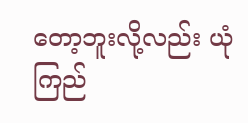တော့ဘူးလို့လည်း ယုံကြည်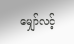မျှော်လင့်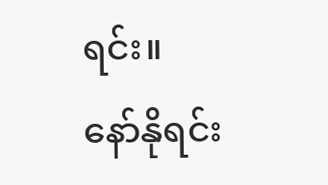ရင်း။
နော်နိုရင်း